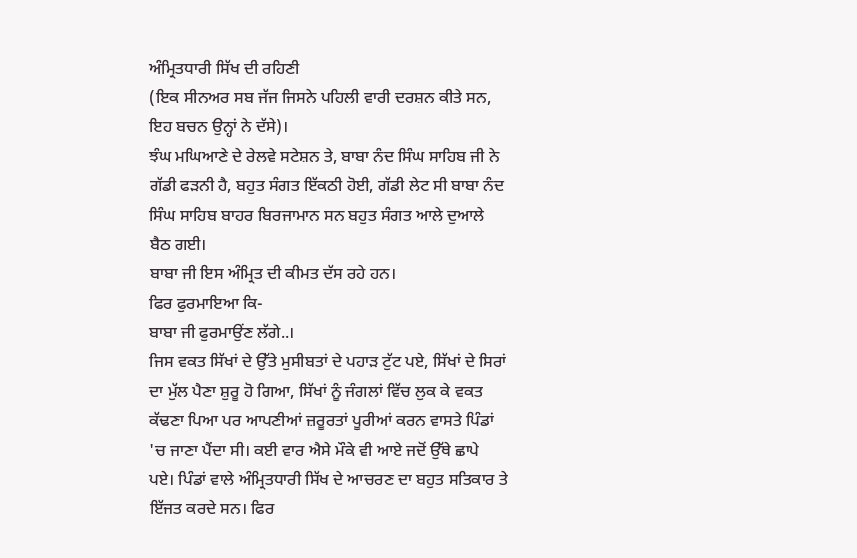ਅੰਮ੍ਰਿਤਧਾਰੀ ਸਿੱਖ ਦੀ ਰਹਿਣੀ
(ਇਕ ਸੀਨਅਰ ਸਬ ਜੱਜ ਜਿਸਨੇ ਪਹਿਲੀ ਵਾਰੀ ਦਰਸ਼ਨ ਕੀਤੇ ਸਨ, ਇਹ ਬਚਨ ਉਨ੍ਹਾਂ ਨੇ ਦੱਸੇ)।
ਝੰਘ ਮਘਿਆਣੇ ਦੇ ਰੇਲਵੇ ਸਟੇਸ਼ਨ ਤੇ, ਬਾਬਾ ਨੰਦ ਸਿੰਘ ਸਾਹਿਬ ਜੀ ਨੇ ਗੱਡੀ ਫੜਨੀ ਹੈ, ਬਹੁਤ ਸੰਗਤ ਇੱਕਠੀ ਹੋਈ, ਗੱਡੀ ਲੇਟ ਸੀ ਬਾਬਾ ਨੰਦ ਸਿੰਘ ਸਾਹਿਬ ਬਾਹਰ ਬਿਰਜਾਮਾਨ ਸਨ ਬਹੁਤ ਸੰਗਤ ਆਲੇ ਦੁਆਲੇ ਬੈਠ ਗਈ।
ਬਾਬਾ ਜੀ ਇਸ ਅੰਮ੍ਰਿਤ ਦੀ ਕੀਮਤ ਦੱਸ ਰਹੇ ਹਨ।
ਫਿਰ ਫੁਰਮਾਇਆ ਕਿ-
ਬਾਬਾ ਜੀ ਫੁਰਮਾਉਂਣ ਲੱਗੇ..।
ਜਿਸ ਵਕਤ ਸਿੱਖਾਂ ਦੇ ਉੱਤੇ ਮੁਸੀਬਤਾਂ ਦੇ ਪਹਾੜ ਟੁੱਟ ਪਏ, ਸਿੱਖਾਂ ਦੇ ਸਿਰਾਂ ਦਾ ਮੁੱਲ ਪੈਣਾ ਸ਼ੁਰੂ ਹੋ ਗਿਆ, ਸਿੱਖਾਂ ਨੂੰ ਜੰਗਲਾਂ ਵਿੱਚ ਲੁਕ ਕੇ ਵਕਤ ਕੱਢਣਾ ਪਿਆ ਪਰ ਆਪਣੀਆਂ ਜ਼ਰੂਰਤਾਂ ਪੂਰੀਆਂ ਕਰਨ ਵਾਸਤੇ ਪਿੰਡਾਂ 'ਚ ਜਾਣਾ ਪੈਂਦਾ ਸੀ। ਕਈ ਵਾਰ ਐਸੇ ਮੌਕੇ ਵੀ ਆਏ ਜਦੋਂ ਉੱਥੇ ਛਾਪੇ ਪਏ। ਪਿੰਡਾਂ ਵਾਲੇ ਅੰਮ੍ਰਿਤਧਾਰੀ ਸਿੱਖ ਦੇ ਆਚਰਣ ਦਾ ਬਹੁਤ ਸਤਿਕਾਰ ਤੇ ਇੱਜਤ ਕਰਦੇ ਸਨ। ਫਿਰ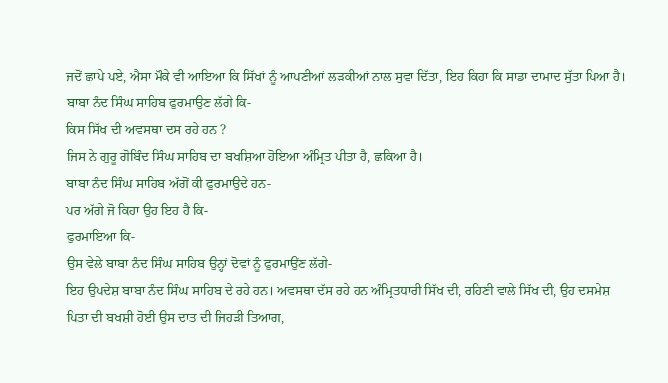ਜਦੋਂ ਛਾਪੇ ਪਏ, ਐਸਾ ਮੌਕੇ ਵੀ ਆਇਆ ਕਿ ਸਿੱਖਾਂ ਨੂੰ ਆਪਣੀਆਂ ਲੜਕੀਆਂ ਨਾਲ ਸੁਵਾ ਦਿੱਤਾ, ਇਹ ਕਿਹਾ ਕਿ ਸਾਡਾ ਦਾਮਾਦ ਸੁੱਤਾ ਪਿਆ ਹੈ।
ਬਾਬਾ ਨੰਦ ਸਿੰਘ ਸਾਹਿਬ ਫੁਰਮਾਉਣ ਲੱਗੇ ਕਿ-
ਕਿਸ ਸਿੱਖ ਦੀ ਅਵਸਥਾ ਦਸ ਰਹੇ ਹਨ ?
ਜਿਸ ਨੇ ਗੁਰੂ ਗੋਬਿੰਦ ਸਿੰਘ ਸਾਹਿਬ ਦਾ ਬਖਸ਼ਿਆ ਹੋਇਆ ਅੰਮ੍ਰਿਤ ਪੀਤਾ ਹੈ, ਛਕਿਆ ਹੈ।
ਬਾਬਾ ਨੰਦ ਸਿੰਘ ਸਾਹਿਬ ਅੱਗੋਂ ਕੀ ਫੁਰਮਾਉਦੇ ਹਨ-
ਪਰ ਅੱਗੇ ਜੋ ਕਿਹਾ ਉਹ ਇਹ ਹੈ ਕਿ-
ਫੁਰਮਾਇਆ ਕਿ-
ਉਸ ਵੇਲੇ ਬਾਬਾ ਨੰਦ ਸਿੰਘ ਸਾਹਿਬ ਉਨ੍ਹਾਂ ਦੋਵਾਂ ਨੂੰ ਫੁਰਮਾਉਂਣ ਲੱਗੇ-
ਇਹ ਉਪਦੇਸ਼ ਬਾਬਾ ਨੰਦ ਸਿੰਘ ਸਾਹਿਬ ਦੇ ਰਹੇ ਹਨ। ਅਵਸਥਾ ਦੱਸ ਰਹੇ ਹਨ ਅੰਮ੍ਰਿਤਧਾਰੀ ਸਿੱਖ ਦੀ, ਰਹਿਣੀ ਵਾਲੇ ਸਿੱਖ ਦੀ, ਉਹ ਦਸਮੇਸ਼ ਪਿਤਾ ਦੀ ਬਖਸ਼ੀ ਹੋਈ ਉਸ ਦਾਤ ਦੀ ਜਿਹੜੀ ਤਿਆਗ,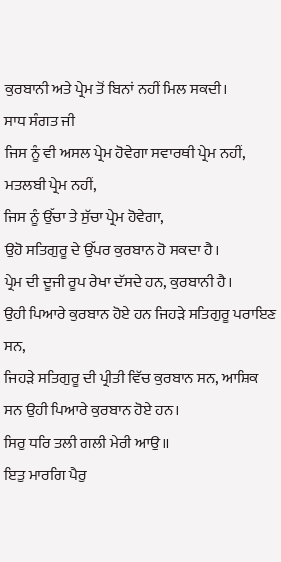ਕੁਰਬਾਨੀ ਅਤੇ ਪ੍ਰੇਮ ਤੋਂ ਬਿਨਾਂ ਨਹੀਂ ਮਿਲ ਸਕਦੀ।
ਸਾਧ ਸੰਗਤ ਜੀ
ਜਿਸ ਨੂੰ ਵੀ ਅਸਲ ਪ੍ਰੇਮ ਹੋਵੇਗਾ ਸਵਾਰਥੀ ਪ੍ਰੇਮ ਨਹੀਂ, ਮਤਲਬੀ ਪ੍ਰੇਮ ਨਹੀਂ,
ਜਿਸ ਨੂੰ ਉੱਚਾ ਤੇ ਸੁੱਚਾ ਪ੍ਰੇਮ ਹੋਵੇਗਾ,
ਉਹੋ ਸਤਿਗੁਰੂ ਦੇ ਉੱਪਰ ਕੁਰਬਾਨ ਹੋ ਸਕਦਾ ਹੈ।
ਪ੍ਰੇਮ ਦੀ ਦੂਜੀ ਰੂਪ ਰੇਖਾ ਦੱਸਦੇ ਹਨ, ਕੁਰਬਾਨੀ ਹੈ।
ਉਹੀ ਪਿਆਰੇ ਕੁਰਬਾਨ ਹੋਏ ਹਨ ਜਿਹੜੇ ਸਤਿਗੁਰੂ ਪਰਾਇਣ ਸਨ,
ਜਿਹੜੇ ਸਤਿਗੁਰੂ ਦੀ ਪ੍ਰੀਤੀ ਵਿੱਚ ਕੁਰਬਾਨ ਸਨ, ਆਸ਼ਿਕ ਸਨ ਉਹੀ ਪਿਆਰੇ ਕੁਰਬਾਨ ਹੋਏ ਹਨ।
ਸਿਰੁ ਧਰਿ ਤਲੀ ਗਲੀ ਮੇਰੀ ਆਉ॥
ਇਤੁ ਮਾਰਗਿ ਪੈਰੁ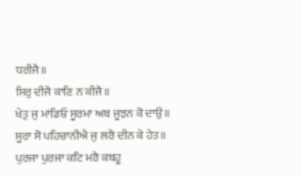ਧਰੀਜੈ॥
ਸਿਰੁ ਦੀਜੈ ਕਾਣਿ ਨ ਕੀਜੈ॥
ਖੇਤੁ ਜੁ ਮਾਂਡਿਓ ਸੂਰਮਾ ਅਬ ਜੂਝਨ ਕੋ ਦਾਉ॥
ਸੂਰਾ ਸੋ ਪਹਿਚਾਨੀਐ ਜੁ ਲਰੈ ਦੀਨ ਕੇ ਹੇਤ॥
ਪੁਰਜਾ ਪੁਰਜਾ ਕਟਿ ਮਰੈ ਕਬਹੂ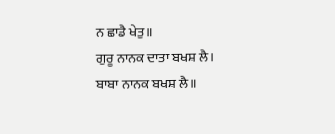ਨ ਛਾਡੈ ਖੇਤੁ॥
ਗੁਰੂ ਨਾਨਕ ਦਾਤਾ ਬਖਸ਼ ਲੈ।
ਬਾਬਾ ਨਾਨਕ ਬਖਸ਼ ਲੈ॥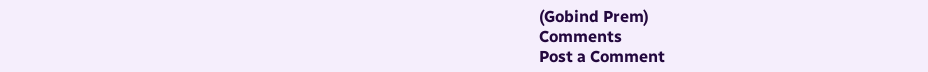(Gobind Prem)
Comments
Post a Comment